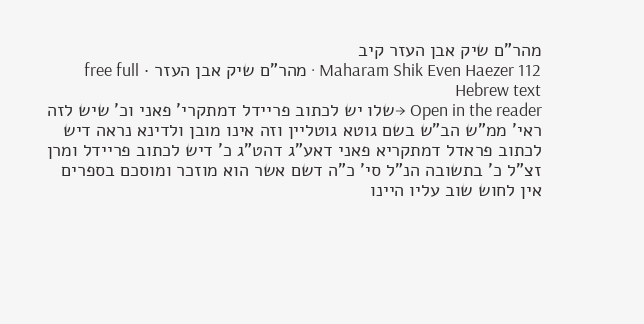מהר"ם שיק אבן העזר קיב
Maharam Shik Even Haezer 112 · מהר"ם שיק אבן העזר · free full Hebrew text
Open in the reader →שלו יש לכתוב פריידל דמתקרי' פאני וכ' שיש לזה ראי' ממ"ש הב"ש בשם גוטא גוטליין וזה אינו מובן ולדינא נראה דיש לכתוב פראדל דמתקריא פאני דאע"ג דהט"ג כ' דיש לכתוב פריידל ומרן זצ"ל כ' בתשובה הנ"ל סי' כ"ה דשם אשר הוא מוזכר ומוסכם בספרים אין לחוש שוב עליו היינו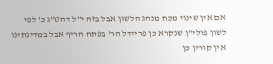אם אין שינוי מכח מנהג הלשון אבל בזה י"ל דהט"ג כ' לפי לשון פולי"ן שנקרא כן פריידל הר' בפתח חריף אבל במדינתינו אין קורין כן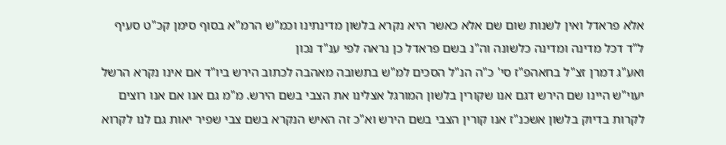אלא פראדל ואין לשנות שום שם אלא כאשר היא נקרא בלשון מדינתינו וכמ"ש הרמ"א בסוף סימן קכ"ט סעיף ל"ד דכל מדינה ומדינה כלשונה וה"נ בשם פראדל כן נראה לפי ענ"ד נכון
ואע"ג דמרן זצ"ל בחאהפ"ז סי' כ"ה הנ"ל הסכים למ"ש בתשובה מאהבה לכתוב הירש ביו"ד אם אינו נקרא הרשל יעוי"ש היינו שם הירש דגם אנו שקורין בלשון המורגל אצלינו את הצבי בשם הירש. מ"מ גם אנו אם אנו רוצים לקרות בדיוק בלשון אשכנ"ז אנו קורין הצבי בשם הירש וא"כ זה האיש הנקרא בשם צבי שפיר יאות גם לנו לקרוא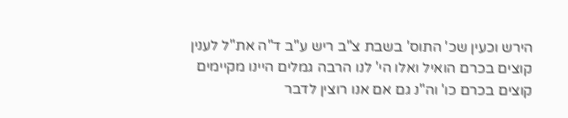הירש וכעין שכ' התוס' בשבת צ"ב ריש ע"ב ד"ה את"ל לענין קוצים בכרם הואיל ואלו הי' לנו הרבה גמלים היינו מקיימים קוצים בכרם כו' וה"נ גם אם אנו רוצין לדבר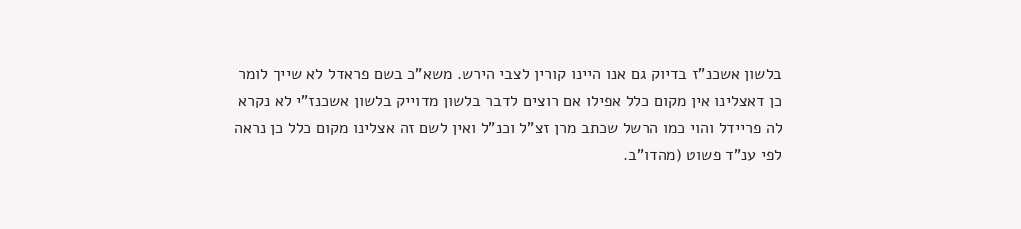בלשון אשכנ"ז בדיוק גם אנו היינו קורין לצבי הירש. משא"כ בשם פראדל לא שייך לומר כן דאצלינו אין מקום כלל אפילו אם רוצים לדבר בלשון מדוייק בלשון אשכנז"י לא נקרא לה פריידל והוי כמו הרשל שכתב מרן זצ"ל וכנ"ל ואין לשם זה אצלינו מקום כלל כן נראה לפי ענ"ד פשוט (מהדו"ב.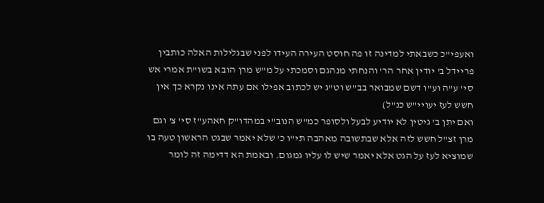ואעפי"כ כשבאתי למדינה זו פה חוסט העירה העידו לפני שבגלילות האלה כותבין פריידל ב' יודין אחר הר' והנחתי מנהגם וסמכתי על מ"ש מרן הובא בשו"ת אמרי אש סי' ע"ה וע"ו דשם שמבואר בב"ש וט"ג יש לכתוב אפילו אם עתה אינו נקרא כך אין חשש לעז יעויי"ש כנ"ל)
ואם יתן ב' גיטין לא יודיע לבעל ולסופר כמ"ש הנוב"י במהדו"ק חאהע"ז סי' צ' וגם מרן זצ"ל חשש לזה אלא שבתשובה מאהבה תי"ו כ' שלא יאמר שבגט הראשון טעה בו שמוציא לעז על הגט אלא יאמר שיש לו עליו גמגום. ובאמת הא דדימה זה לומר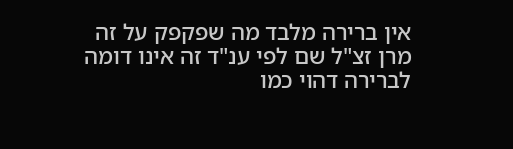אין ברירה מלבד מה שפקפק על זה מרן זצ"ל שם לפי ענ"ד זה אינו דומה לברירה דהוי כמו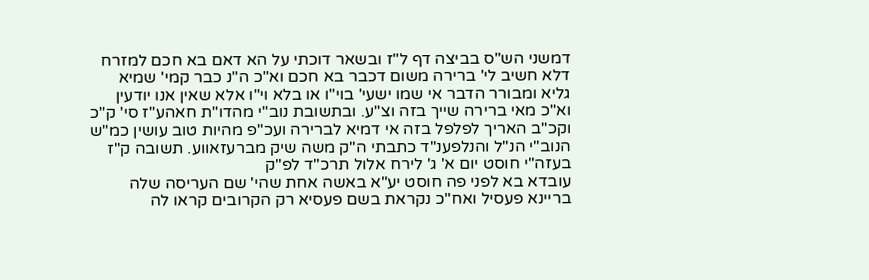דמשני הש"ס בביצה דף ל"ז ובשאר דוכתי על הא דאם בא חכם למזרח דלא חשיב לי' ברירה משום דכבר בא חכם וא"כ ה"נ כבר קמי' שמיא גליא ומבורר הדבר אי שמו ישעי' בוי"ו או בלא וי"ו אלא שאין אנו יודעין וא"כ מאי ברירה שייך בזה וצ"ע. ובתשובת נוב"י מהדו"ת חאהע"ז סי' ק"כ וקכ"ב האריך לפלפל בזה אי דמיא לברירה ועכ"פ מהיות טוב עושין כמ"ש הנוב"י הנ"ל והנלפענ"ד כתבתי ה"ק משה שיק מברעזאווע. תשובה ק"ז בעזה"י חוסט יום א' ג' לירח אלול תרכ"ד לפ"ק
עובדא בא לפני פה חוסט יע"א באשה אחת שהי' שם העריסה שלה בריינא פעסיל ואח"כ נקראת בשם פעסיא רק הקרובים קראו לה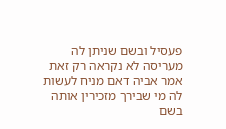פעסיל ובשם שניתן לה מעריסה לא נקראה רק זאת אמר אביה דאם מניח לעשות לה מי שבירך מזכירין אותה בשם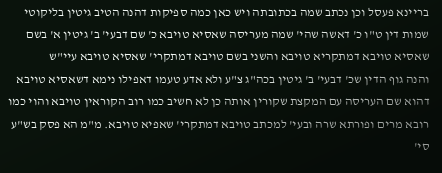בריינא פעסל וכן נכתב שמה בכתובתה ויש כאן כמה ספיקות דהנה הטיב גיטין בליקוטי שמות דין ט"ו כ' דאשה שהי' שמה מעריסה שאסיא טויבא כ' שם דבעי' ב' גיטין א' בשם שאסיא טויבא דמתקריא טויבא והשני בשם טויבא דמתקרי' שאסיא טויבא עיי"ש
והנה גוף הדין שכ' דבעי' ב' גיטין בכה"ג צ"ע ולא אדע טעמו דאפילו נימא דשאסיא טויבא דהוא שם העריסה עם המקצת שקורין אותה כן לא חשיב כמו רוב הקוראין טויבא והוי כמו רובא מרים ופורתא שרה ובעי' למכתב טויבא דמתקרי' שאפיא טויבא. מ"מ הא פסק בש"ע סי'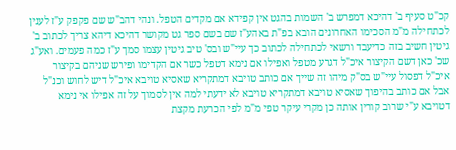קכ"ט סעיף ב' דהיכא דמפרש ב' השמות בהגט אין קפידא אם מקדים הטפל. ונהי דהב"ש שם פקפק ע"ז לענין לכתחילה מ"מ הסכימו האחרונים הובא בפ"ת באהע"ז שם בשם ספר גט מקושר דהיכא דיהא צריך לכתוב ב' גיטין חשיב בזה כדיעבד ורשאי לכתחילה לכתוב כך עיי"ש ובס' טיב גיטין עצמו סמך ע"ז כמה פעמים. ואע"ג שכ' כאן דשם הקיצור איכ"ל דגרע מטפל ואפילו אם נימא דטפל כשר אם הקדימו ופירש שניהם בקיצור איכ"ל דפסול עיי"ש בס"ק מיהו זה שייך אם כותב טויבא דמתקריא שאסיא טויבא איכ"ל דיש לחוש וכנ"ל אבל אם כותב בהיפוך שאסיא טויבא דמתקריא טויבא לא ידעתי למה אין לסמוך על זה אפילו אי נימא דטויבא ע"י שרוב קורין אותה כן מקרי עיקר טפי מ"מ לפי הכרעת מקצת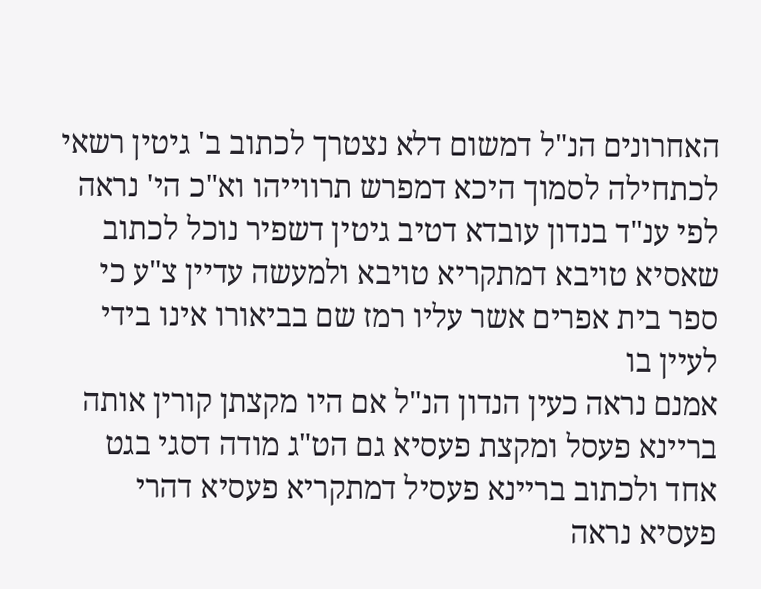האחרונים הנ"ל דמשום דלא נצטרך לכתוב ב' גיטין רשאי לכתחילה לסמוך היכא דמפרש תרווייהו וא"כ הי' נראה לפי ענ"ד בנדון עובדא דטיב גיטין דשפיר נוכל לכתוב שאסיא טויבא דמתקריא טויבא ולמעשה עדיין צ"ע כי ספר בית אפרים אשר עליו רמז שם בביאורו אינו בידי לעיין בו
אמנם נראה כעין הנדון הנ"ל אם היו מקצתן קורין אותה בריינא פעסל ומקצת פעסיא גם הט"ג מודה דסגי בגט אחד ולכתוב בריינא פעסיל דמתקריא פעסיא דהרי פעסיא נראה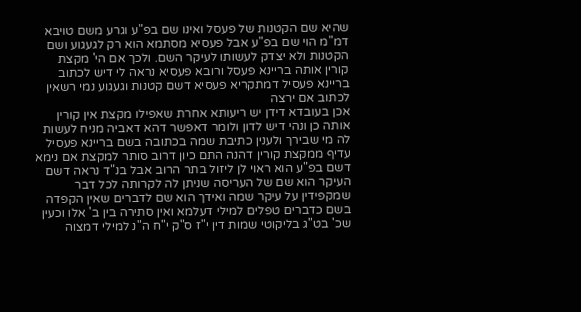שהיא שם הקטנות של פעסל ואינו שם בפ"ע וגרע משם טויבא דמ"מ הוי שם בפ"ע אבל פעסיא מסתמא הוא רק לגעגוע ושם הקטנות ולא יצדק לעשותו לעיקר השם. ולכך אם הי' מקצת קורין אותה בריינא פעסל ורובא פעסיא נראה לי דיש לכתוב בריינא פעסיל דמתקריא פעסיא דשם קטנות וגעגוע נמי רשאין לכתוב אם ירצה
אכן בעובדא דידן יש ריעותא אחרת שאפילו מקצת אין קורין אותה כן ונהי דיש לדון ולומר דאפשר דהא דאביה מניח לעשות לה מי שבירך ולענין כתיבת שמה בכתובה בשם בריינא פעסיל עדיף ממקצת קורין דהנה התם כיון דרוב סותר למקצת אם נימא דשם בפ"ע הוא ראוי לן ליזול בתר הרוב אבל בנ"ד נראה דשם העיקר הוא שם של העריסה שניתן לה לקרותה לכל דבר שמקפידין על עיקר שמה ואידך הוא שם לדברים שאין הקפדה בשם כדברים טפלים למילי דעלמא ואין סתירה בין ב' אלו וכעין שכ' בט"ג בליקוטי שמות דין י"ז ס"ק י"ח ה"נ למילי דמצוה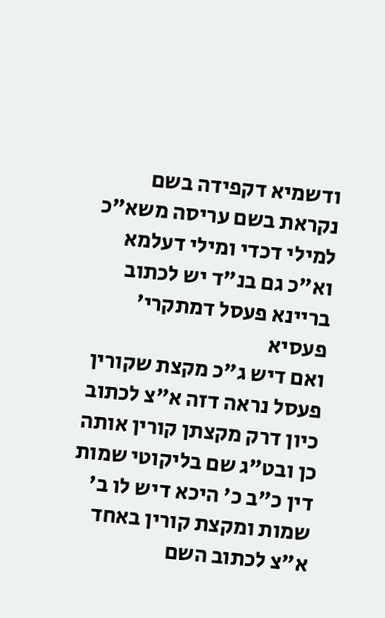ודשמיא דקפידה בשם נקראת בשם עריסה משא"כ למילי דכדי ומילי דעלמא וא"כ גם בנ"ד יש לכתוב בריינא פעסל דמתקרי' פעסיא
ואם דיש ג"כ מקצת שקורין פעסל נראה דזה א"צ לכתוב כיון דרק מקצתן קורין אותה כן ובט"ג שם בליקוטי שמות דין כ"ב כ' היכא דיש לו ב' שמות ומקצת קורין באחד א"צ לכתוב השם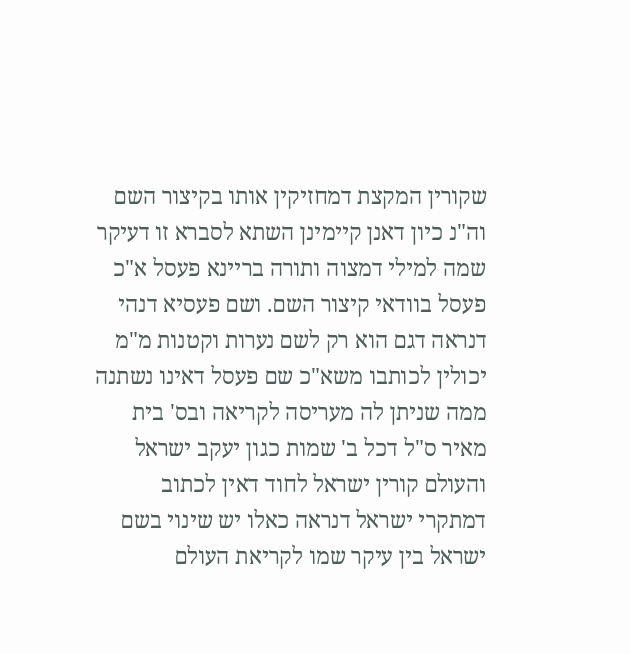שקורין המקצת דמחזיקין אותו בקיצור השם וה"נ כיון דאנן קיימינן השתא לסברא זו דעיקר שמה למילי דמצוה ותורה בריינא פעסל א"כ פעסל בוודאי קיצור השם. ושם פעסיא דנהי דנראה דגם הוא רק לשם נערות וקטנות מ"מ יכולין לכותבו משא"כ שם פעסל דאינו נשתנה ממה שניתן לה מעריסה לקריאה ובס' בית מאיר ס"ל דכל ב' שמות כגון יעקב ישראל והעולם קורין ישראל לחוד דאין לכתוב דמתקרי ישראל דנראה כאלו יש שינוי בשם ישראל בין עיקר שמו לקריאת העולם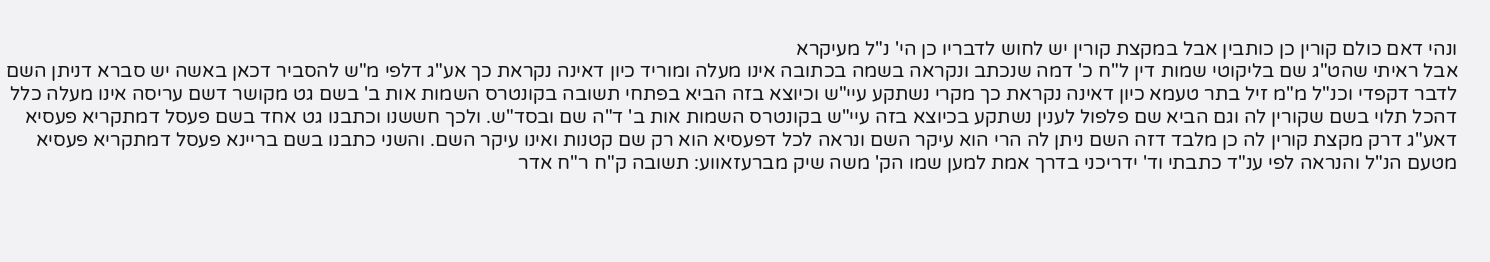ונהי דאם כולם קורין כן כותבין אבל במקצת קורין יש לחוש לדבריו כן הי' נ"ל מעיקרא
אבל ראיתי שהט"ג שם בליקוטי שמות דין ל"ח כ' דמה שנכתב ונקראה בשמה בכתובה אינו מעלה ומוריד כיון דאינה נקראת כך אע"ג דלפי מ"ש להסביר דכאן באשה יש סברא דניתן השם לדבר דקפדי וכנ"ל מ"מ זיל בתר טעמא כיון דאינה נקראת כך מקרי נשתקע עיי"ש וכיוצא בזה הביא בפתחי תשובה בקונטרס השמות אות ב' בשם גט מקושר דשם עריסה אינו מעלה כלל דהכל תלוי בשם שקורין לה וגם הביא שם פלפול לענין נשתקע בכיוצא בזה עיי"ש בקונטרס השמות אות ב' ד"ה שם ובסד"ש. ולכך חששנו וכתבנו גט אחד בשם פעסל דמתקריא פעסיא דאע"ג דרק מקצת קורין לה כן מלבד דזה השם ניתן לה הרי הוא עיקר השם ונראה לכל דפעסיא הוא רק שם קטנות ואינו עיקר השם. והשני כתבנו בשם בריינא פעסל דמתקריא פעסיא מטעם הנ"ל והנראה לפי ענ"ד כתבתי וד' ידריכני בדרך אמת למען שמו הק' משה שיק מברעזאווע: תשובה ק"ח ר"ח אדר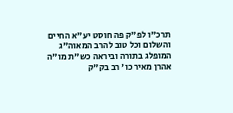תרכ"ו לפ"ק פה חוסט יע"א החיים והשלום וכל טוב להרב המאוה"ג המופלג בתורה וביראה כש"ת מו"ה אהרן מאיר כו' רב בק"ק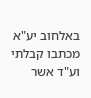באלחוב יע"א
מכתבו קבלתי וע"ד אשר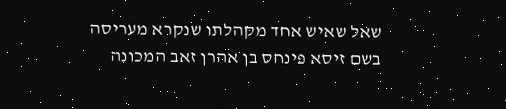שאל שאיש אחד מקהלתו שנקרא מעריסה בשם זיסא פינחס בן אהרן זאב המכונה